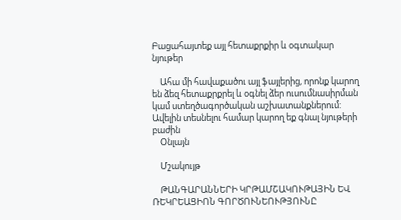Բացահայտեք այլ հետաքրքիր և օգտակար նյութեր

    Ահա մի հավաքածու այլ ֆայլերից, որոնք կարող են ձեզ հետաքրքրել և օգնել ձեր ուսումնասիրման կամ ստեղծագործական աշխատանքներում: Ավելին տեսնելու համար կարող եք գնալ նյութերի բաժին
    Օնլայն

    Մշակույթ

    ԹԱՆԳԱՐԱՆՆԵՐԻ ԿՐԹԱՄՇԱԿՈՒԹԱՅԻՆ ԵՎ ՌԵԿՐԵԱՑԻՈՆ ԳՈՐԾՈՒՆԵՈՒԹՅՈՒՆԸ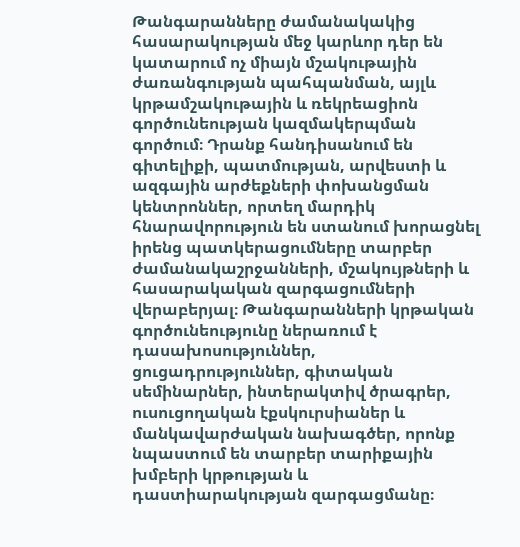Թանգարանները ժամանակակից հասարակության մեջ կարևոր դեր են կատարում ոչ միայն մշակութային ժառանգության պահպանման, այլև կրթամշակութային և ռեկրեացիոն գործունեության կազմակերպման գործում։ Դրանք հանդիսանում են գիտելիքի, պատմության, արվեստի և ազգային արժեքների փոխանցման կենտրոններ, որտեղ մարդիկ հնարավորություն են ստանում խորացնել իրենց պատկերացումները տարբեր ժամանակաշրջանների, մշակույթների և հասարակական զարգացումների վերաբերյալ։ Թանգարանների կրթական գործունեությունը ներառում է դասախոսություններ, ցուցադրություններ, գիտական սեմինարներ, ինտերակտիվ ծրագրեր, ուսուցողական էքսկուրսիաներ և մանկավարժական նախագծեր, որոնք նպաստում են տարբեր տարիքային խմբերի կրթության և դաստիարակության զարգացմանը։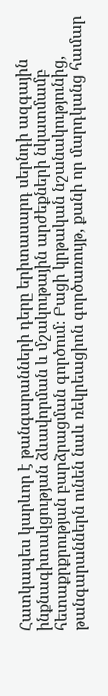Հատկապես կարևոր է թանգարանների դերը երիտասարդ սերնդի ազգային ինքնագիտակցության ձևավորման և մշակութային արժեքների նկատմամբ հետաքրքրության բարձրացման գործում։ Բացի կրթական նշանակությունից, թանգարաններն ունեն նաև ռեկրեացիոն գործառույթ, քանի որ մարդկանց համար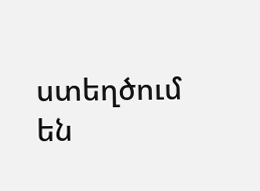ստեղծում են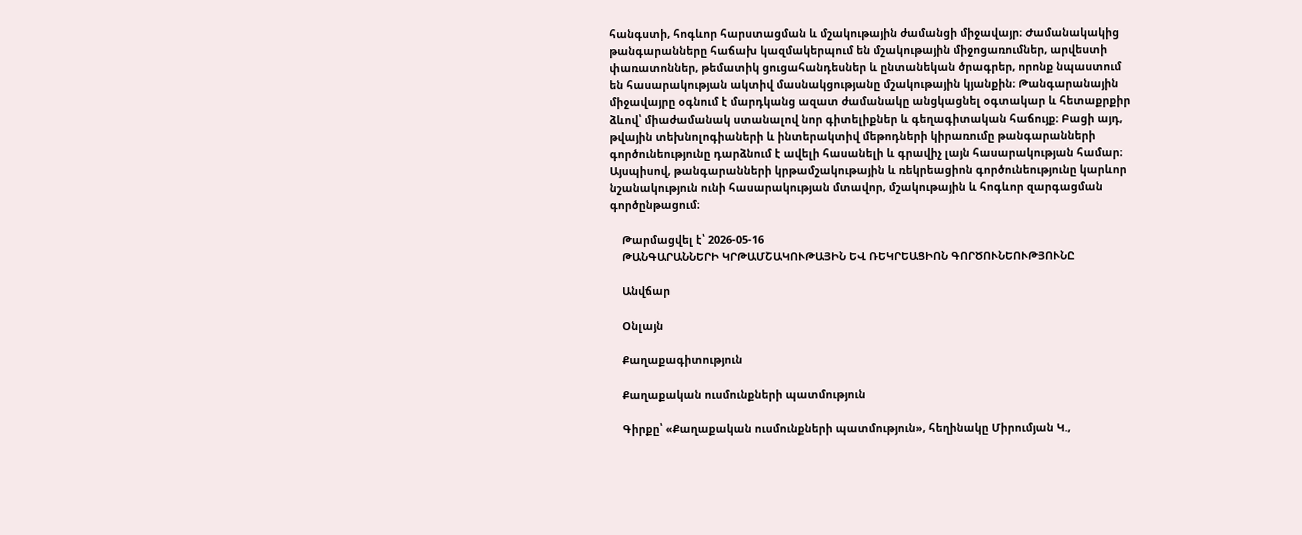հանգստի, հոգևոր հարստացման և մշակութային ժամանցի միջավայր։ Ժամանակակից թանգարանները հաճախ կազմակերպում են մշակութային միջոցառումներ, արվեստի փառատոններ, թեմատիկ ցուցահանդեսներ և ընտանեկան ծրագրեր, որոնք նպաստում են հասարակության ակտիվ մասնակցությանը մշակութային կյանքին։ Թանգարանային միջավայրը օգնում է մարդկանց ազատ ժամանակը անցկացնել օգտակար և հետաքրքիր ձևով՝ միաժամանակ ստանալով նոր գիտելիքներ և գեղագիտական հաճույք։ Բացի այդ, թվային տեխնոլոգիաների և ինտերակտիվ մեթոդների կիրառումը թանգարանների գործունեությունը դարձնում է ավելի հասանելի և գրավիչ լայն հասարակության համար։ Այսպիսով, թանգարանների կրթամշակութային և ռեկրեացիոն գործունեությունը կարևոր նշանակություն ունի հասարակության մտավոր, մշակութային և հոգևոր զարգացման գործընթացում։

    Թարմացվել է՝ 2026-05-16
    ԹԱՆԳԱՐԱՆՆԵՐԻ ԿՐԹԱՄՇԱԿՈՒԹԱՅԻՆ ԵՎ ՌԵԿՐԵԱՑԻՈՆ ԳՈՐԾՈՒՆԵՈՒԹՅՈՒՆԸ

    Անվճար

    Օնլայն

    Քաղաքագիտություն

    Քաղաքական ուսմունքների պատմություն

    Գիրքը՝ «Քաղաքական ուսմունքների պատմություն», հեղինակը Միրումյան Կ.,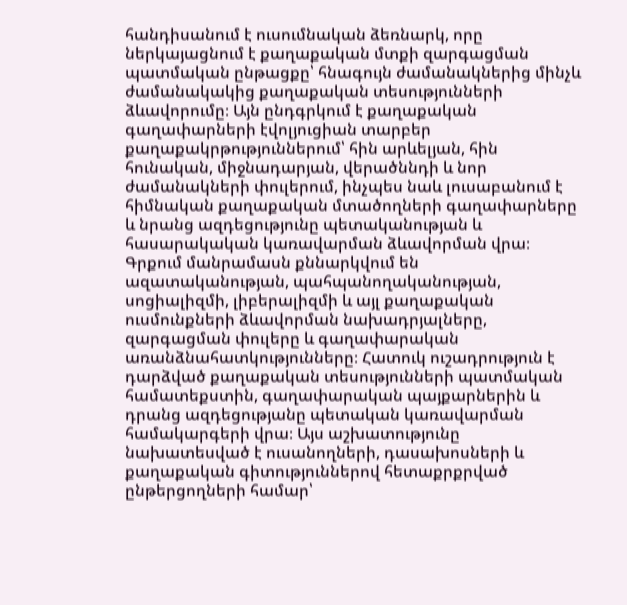հանդիսանում է ուսումնական ձեռնարկ, որը ներկայացնում է քաղաքական մտքի զարգացման պատմական ընթացքը՝ հնագույն ժամանակներից մինչև ժամանակակից քաղաքական տեսությունների ձևավորումը։ Այն ընդգրկում է քաղաքական գաղափարների էվոլյուցիան տարբեր քաղաքակրթություններում՝ հին արևելյան, հին հունական, միջնադարյան, վերածննդի և նոր ժամանակների փուլերում, ինչպես նաև լուսաբանում է հիմնական քաղաքական մտածողների գաղափարները և նրանց ազդեցությունը պետականության և հասարակական կառավարման ձևավորման վրա։ Գրքում մանրամասն քննարկվում են ազատականության, պահպանողականության, սոցիալիզմի, լիբերալիզմի և այլ քաղաքական ուսմունքների ձևավորման նախադրյալները, զարգացման փուլերը և գաղափարական առանձնահատկությունները։ Հատուկ ուշադրություն է դարձված քաղաքական տեսությունների պատմական համատեքստին, գաղափարական պայքարներին և դրանց ազդեցությանը պետական կառավարման համակարգերի վրա։ Այս աշխատությունը նախատեսված է ուսանողների, դասախոսների և քաղաքական գիտություններով հետաքրքրված ընթերցողների համար՝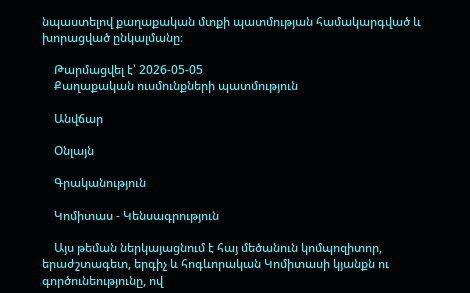նպաստելով քաղաքական մտքի պատմության համակարգված և խորացված ընկալմանը։

    Թարմացվել է՝ 2026-05-05
    Քաղաքական ուսմունքների պատմություն

    Անվճար

    Օնլայն

    Գրականություն

    Կոմիտաս - Կենսագրություն

    Այս թեման ներկայացնում է հայ մեծանուն կոմպոզիտոր, երաժշտագետ, երգիչ և հոգևորական Կոմիտասի կյանքն ու գործունեությունը, ով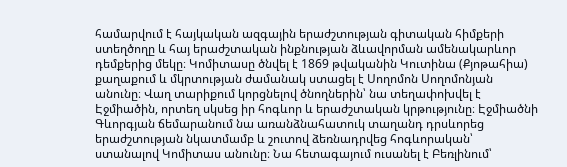համարվում է հայկական ազգային երաժշտության գիտական հիմքերի ստեղծողը և հայ երաժշտական ինքնության ձևավորման ամենակարևոր դեմքերից մեկը։ Կոմիտասը ծնվել է 1869 թվականին Կուտինա (Քյոթահիա) քաղաքում և մկրտության ժամանակ ստացել է Սողոմոն Սողոմոնյան անունը։ Վաղ տարիքում կորցնելով ծնողներին՝ նա տեղափոխվել է Էջմիածին, որտեղ սկսեց իր հոգևոր և երաժշտական կրթությունը։ Էջմիածնի Գևորգյան ճեմարանում նա առանձնահատուկ տաղանդ դրսևորեց երաժշտության նկատմամբ և շուտով ձեռնադրվեց հոգևորական՝ ստանալով Կոմիտաս անունը։ Նա հետագայում ուսանել է Բեռլինում՝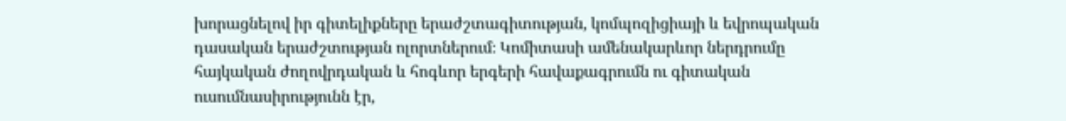խորացնելով իր գիտելիքները երաժշտագիտության, կոմպոզիցիայի և եվրոպական դասական երաժշտության ոլորտներում։ Կոմիտասի ամենակարևոր ներդրումը հայկական ժողովրդական և հոգևոր երգերի հավաքագրումն ու գիտական ուսումնասիրությունն էր,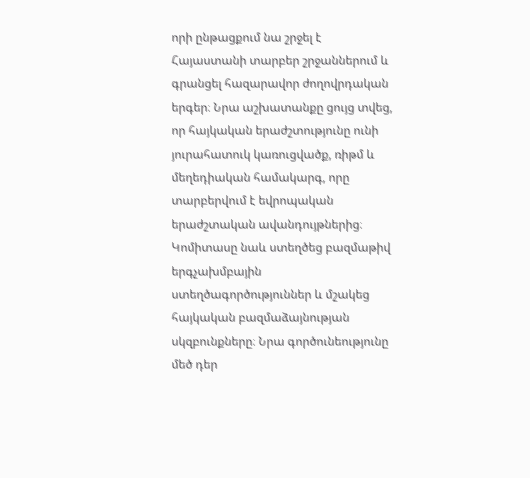որի ընթացքում նա շրջել է Հայաստանի տարբեր շրջաններում և գրանցել հազարավոր ժողովրդական երգեր։ Նրա աշխատանքը ցույց տվեց, որ հայկական երաժշտությունը ունի յուրահատուկ կառուցվածք, ռիթմ և մեղեդիական համակարգ, որը տարբերվում է եվրոպական երաժշտական ավանդույթներից։ Կոմիտասը նաև ստեղծեց բազմաթիվ երգչախմբային ստեղծագործություններ և մշակեց հայկական բազմաձայնության սկզբունքները։ Նրա գործունեությունը մեծ դեր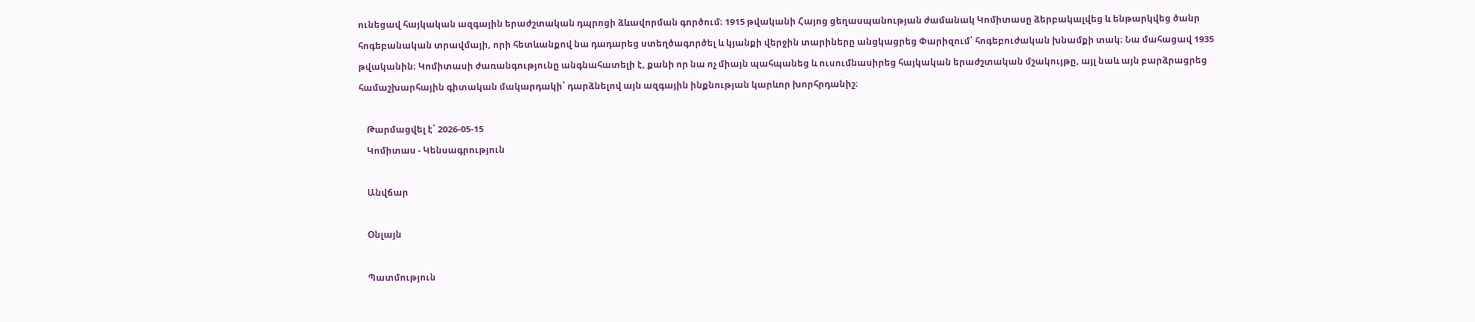ունեցավ հայկական ազգային երաժշտական դպրոցի ձևավորման գործում։ 1915 թվականի Հայոց ցեղասպանության ժամանակ Կոմիտասը ձերբակալվեց և ենթարկվեց ծանր հոգեբանական տրավմայի, որի հետևանքով նա դադարեց ստեղծագործել և կյանքի վերջին տարիները անցկացրեց Փարիզում՝ հոգեբուժական խնամքի տակ։ Նա մահացավ 1935 թվականին։ Կոմիտասի ժառանգությունը անգնահատելի է, քանի որ նա ոչ միայն պահպանեց և ուսումնասիրեց հայկական երաժշտական մշակույթը, այլ նաև այն բարձրացրեց համաշխարհային գիտական մակարդակի՝ դարձնելով այն ազգային ինքնության կարևոր խորհրդանիշ։

    Թարմացվել է՝ 2026-05-15
    Կոմիտաս - Կենսագրություն

    Անվճար

    Օնլայն

    Պատմություն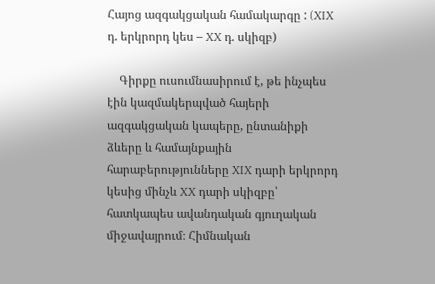Հայոց ազգակցական համակարգը : (XIX դ. երկրորդ կես – XX դ. սկիզբ)

    Գիրքը ուսումնասիրում է, թե ինչպես էին կազմակերպված հայերի ազգակցական կապերը, ընտանիքի ձևերը և համայնքային հարաբերությունները XIX դարի երկրորդ կեսից մինչև XX դարի սկիզբը՝ հատկապես ավանդական գյուղական միջավայրում։ Հիմնական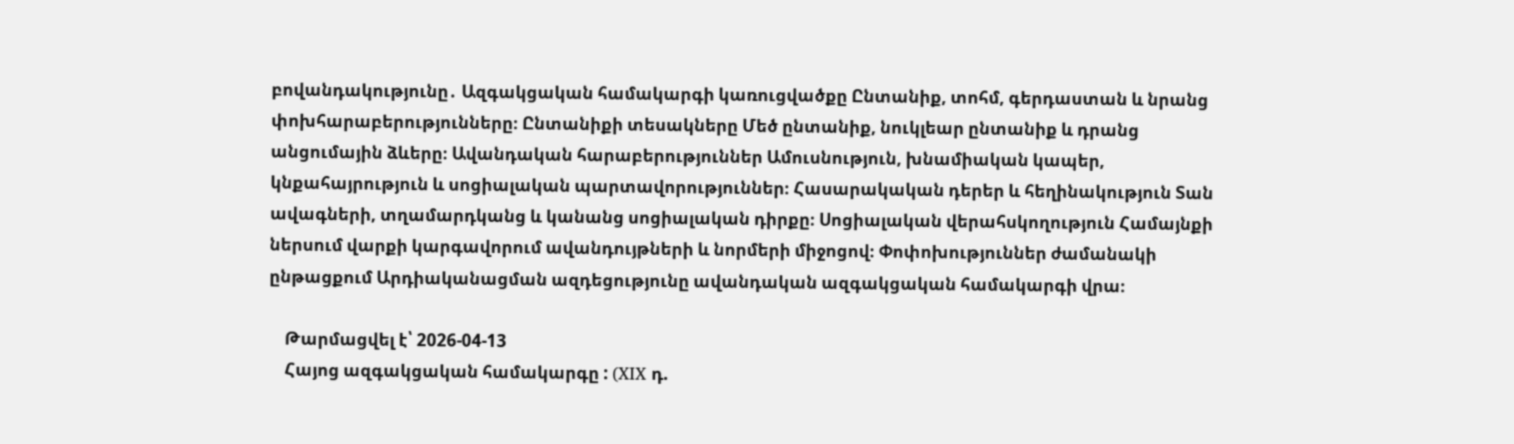բովանդակությունը․ Ազգակցական համակարգի կառուցվածքը Ընտանիք, տոհմ, գերդաստան և նրանց փոխհարաբերությունները։ Ընտանիքի տեսակները Մեծ ընտանիք, նուկլեար ընտանիք և դրանց անցումային ձևերը։ Ավանդական հարաբերություններ Ամուսնություն, խնամիական կապեր, կնքահայրություն և սոցիալական պարտավորություններ։ Հասարակական դերեր և հեղինակություն Տան ավագների, տղամարդկանց և կանանց սոցիալական դիրքը։ Սոցիալական վերահսկողություն Համայնքի ներսում վարքի կարգավորում ավանդույթների և նորմերի միջոցով։ Փոփոխություններ ժամանակի ընթացքում Արդիականացման ազդեցությունը ավանդական ազգակցական համակարգի վրա։

    Թարմացվել է՝ 2026-04-13
    Հայոց ազգակցական համակարգը : (XIX դ.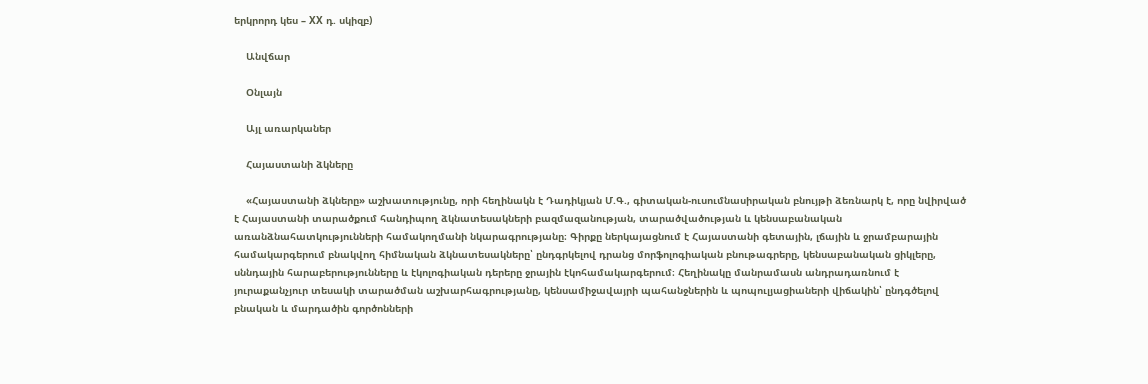երկրորդ կես – XX դ. սկիզբ)

    Անվճար

    Օնլայն

    Այլ առարկաներ

    Հայաստանի ձկները

    «Հայաստանի ձկները» աշխատությունը, որի հեղինակն է Դադիկյան Մ.Գ., գիտական-ուսումնասիրական բնույթի ձեռնարկ է, որը նվիրված է Հայաստանի տարածքում հանդիպող ձկնատեսակների բազմազանության, տարածվածության և կենսաբանական առանձնահատկությունների համակողմանի նկարագրությանը։ Գիրքը ներկայացնում է Հայաստանի գետային, լճային և ջրամբարային համակարգերում բնակվող հիմնական ձկնատեսակները՝ ընդգրկելով դրանց մորֆոլոգիական բնութագրերը, կենսաբանական ցիկլերը, սննդային հարաբերությունները և էկոլոգիական դերերը ջրային էկոհամակարգերում։ Հեղինակը մանրամասն անդրադառնում է յուրաքանչյուր տեսակի տարածման աշխարհագրությանը, կենսամիջավայրի պահանջներին և պոպուլյացիաների վիճակին՝ ընդգծելով բնական և մարդածին գործոնների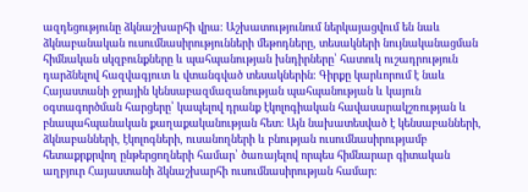ազդեցությունը ձկնաշխարհի վրա։ Աշխատությունում ներկայացվում են նաև ձկնաբանական ուսումնասիրությունների մեթոդները, տեսակների նույնականացման հիմնական սկզբունքները և պահպանության խնդիրները՝ հատուկ ուշադրություն դարձնելով հազվագյուտ և վտանգված տեսակներին։ Գիրքը կարևորում է նաև Հայաստանի ջրային կենսաբազմազանության պահպանության և կայուն օգտագործման հարցերը՝ կապելով դրանք էկոլոգիական հավասարակշռության և բնապահպանական քաղաքականության հետ։ Այն նախատեսված է կենսաբանների, ձկնաբանների, էկոլոգների, ուսանողների և բնության ուսումնասիրությամբ հետաքրքրվող ընթերցողների համար՝ ծառայելով որպես հիմնարար գիտական աղբյուր Հայաստանի ձկնաշխարհի ուսումնասիրության համար։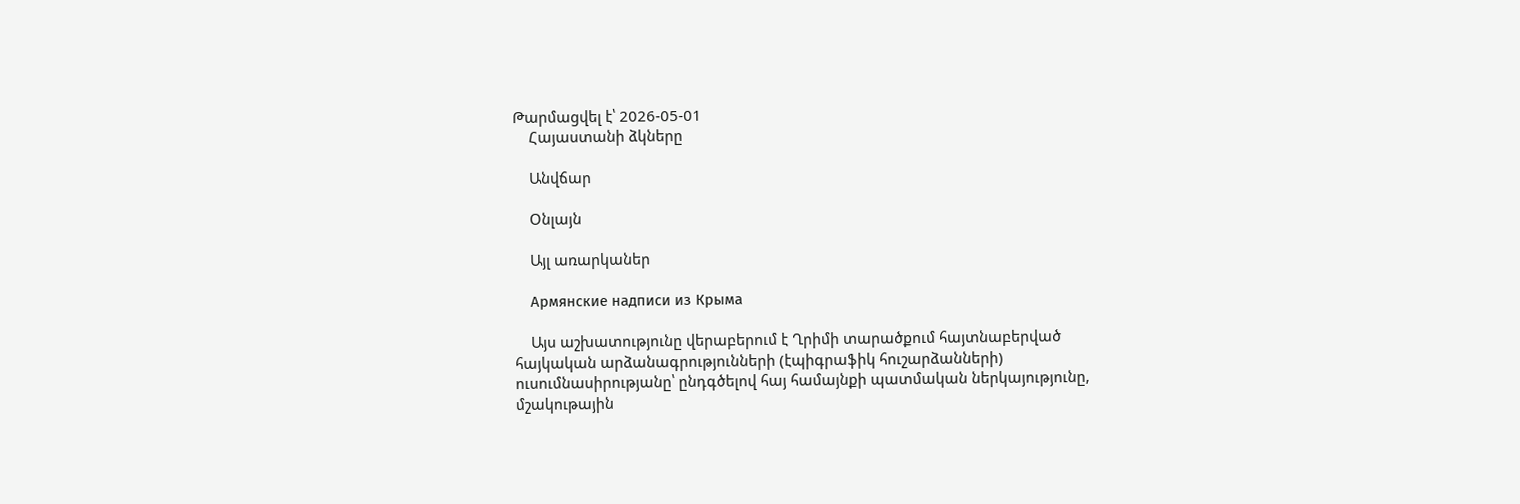Թարմացվել է՝ 2026-05-01
    Հայաստանի ձկները

    Անվճար

    Օնլայն

    Այլ առարկաներ

    Армянские надписи из Крыма

    Այս աշխատությունը վերաբերում է Ղրիմի տարածքում հայտնաբերված հայկական արձանագրությունների (էպիգրաֆիկ հուշարձանների) ուսումնասիրությանը՝ ընդգծելով հայ համայնքի պատմական ներկայությունը, մշակութային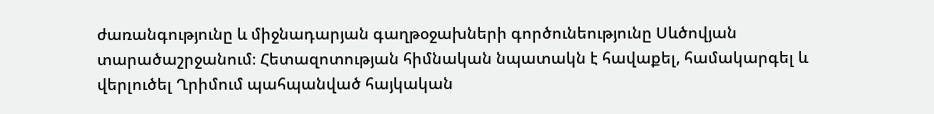ժառանգությունը և միջնադարյան գաղթօջախների գործունեությունը Սևծովյան տարածաշրջանում։ Հետազոտության հիմնական նպատակն է հավաքել, համակարգել և վերլուծել Ղրիմում պահպանված հայկական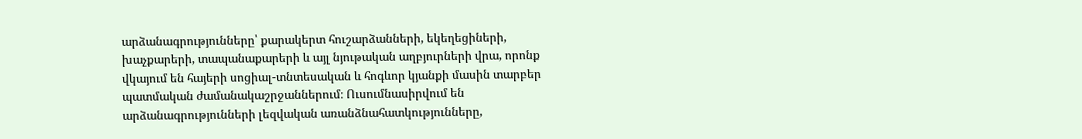արձանագրությունները՝ քարակերտ հուշարձանների, եկեղեցիների, խաչքարերի, տապանաքարերի և այլ նյութական աղբյուրների վրա, որոնք վկայում են հայերի սոցիալ-տնտեսական և հոգևոր կյանքի մասին տարբեր պատմական ժամանակաշրջաններում։ Ուսումնասիրվում են արձանագրությունների լեզվական առանձնահատկությունները,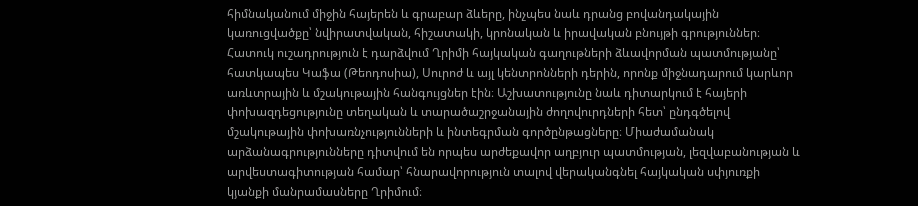հիմնականում միջին հայերեն և գրաբար ձևերը, ինչպես նաև դրանց բովանդակային կառուցվածքը՝ նվիրատվական, հիշատակի, կրոնական և իրավական բնույթի գրություններ։ Հատուկ ուշադրություն է դարձվում Ղրիմի հայկական գաղութների ձևավորման պատմությանը՝ հատկապես Կաֆա (Թեոդոսիա), Սուրոժ և այլ կենտրոնների դերին, որոնք միջնադարում կարևոր առևտրային և մշակութային հանգույցներ էին։ Աշխատությունը նաև դիտարկում է հայերի փոխազդեցությունը տեղական և տարածաշրջանային ժողովուրդների հետ՝ ընդգծելով մշակութային փոխառնչությունների և ինտեգրման գործընթացները։ Միաժամանակ արձանագրությունները դիտվում են որպես արժեքավոր աղբյուր պատմության, լեզվաբանության և արվեստագիտության համար՝ հնարավորություն տալով վերականգնել հայկական սփյուռքի կյանքի մանրամասները Ղրիմում։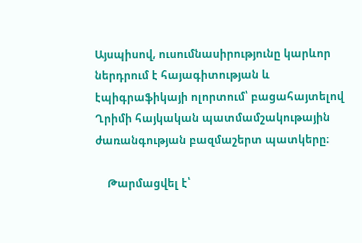Այսպիսով, ուսումնասիրությունը կարևոր ներդրում է հայագիտության և էպիգրաֆիկայի ոլորտում՝ բացահայտելով Ղրիմի հայկական պատմամշակութային ժառանգության բազմաշերտ պատկերը։

    Թարմացվել է՝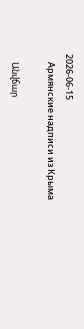2026-06-15
    Армянские надписи из Крыма

    Անվճար